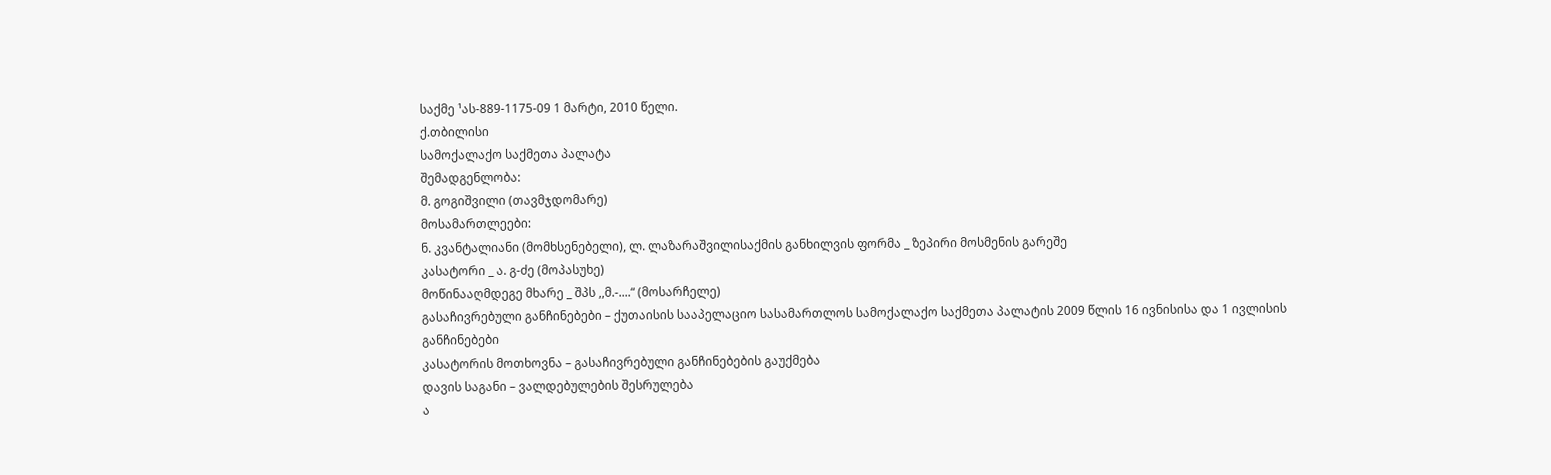საქმე ¹ას-889-1175-09 1 მარტი, 2010 წელი.
ქ.თბილისი
სამოქალაქო საქმეთა პალატა
შემადგენლობა:
მ. გოგიშვილი (თავმჯდომარე)
მოსამართლეები:
ნ. კვანტალიანი (მომხსენებელი), ლ. ლაზარაშვილისაქმის განხილვის ფორმა _ ზეპირი მოსმენის გარეშე
კასატორი _ ა. გ-ძე (მოპასუხე)
მოწინააღმდეგე მხარე _ შპს ,,მ.-....“ (მოსარჩელე)
გასაჩივრებული განჩინებები – ქუთაისის სააპელაციო სასამართლოს სამოქალაქო საქმეთა პალატის 2009 წლის 16 ივნისისა და 1 ივლისის განჩინებები
კასატორის მოთხოვნა – გასაჩივრებული განჩინებების გაუქმება
დავის საგანი – ვალდებულების შესრულება
ა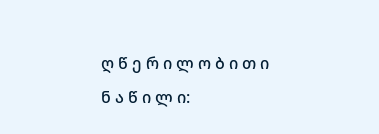ღ წ ე რ ი ლ ო ბ ი თ ი ნ ა წ ი ლ ი: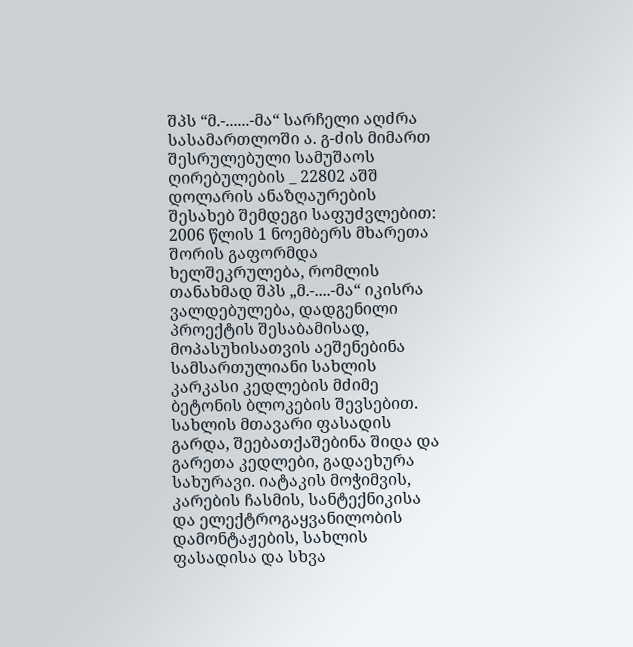შპს “მ.-......-მა“ სარჩელი აღძრა სასამართლოში ა. გ-ძის მიმართ შესრულებული სამუშაოს ღირებულების _ 22802 აშშ დოლარის ანაზღაურების შესახებ შემდეგი საფუძვლებით: 2006 წლის 1 ნოემბერს მხარეთა შორის გაფორმდა ხელშეკრულება, რომლის თანახმად შპს „მ.-....-მა“ იკისრა ვალდებულება, დადგენილი პროექტის შესაბამისად, მოპასუხისათვის აეშენებინა სამსართულიანი სახლის კარკასი კედლების მძიმე ბეტონის ბლოკების შევსებით. სახლის მთავარი ფასადის გარდა, შეებათქაშებინა შიდა და გარეთა კედლები, გადაეხურა სახურავი. იატაკის მოჭიმვის, კარების ჩასმის, სანტექნიკისა და ელექტროგაყვანილობის დამონტაჟების, სახლის ფასადისა და სხვა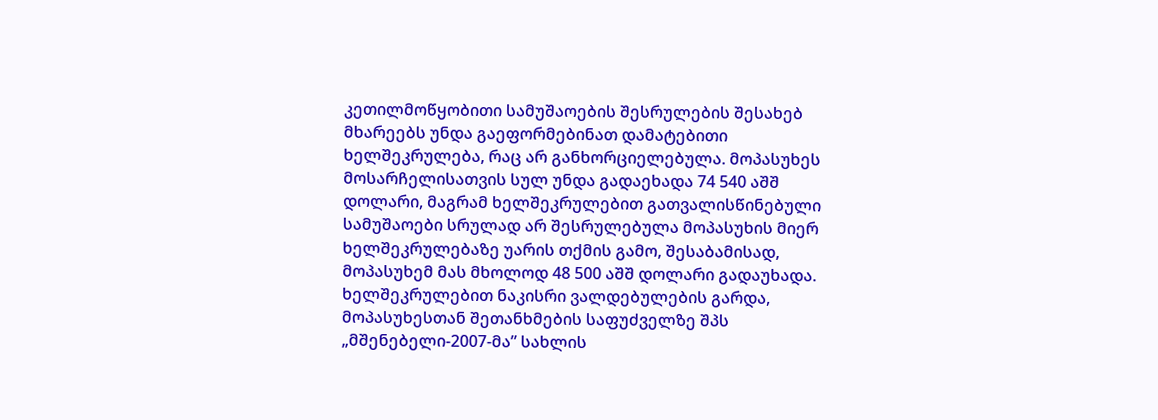კეთილმოწყობითი სამუშაოების შესრულების შესახებ მხარეებს უნდა გაეფორმებინათ დამატებითი ხელშეკრულება, რაც არ განხორციელებულა. მოპასუხეს მოსარჩელისათვის სულ უნდა გადაეხადა 74 540 აშშ დოლარი, მაგრამ ხელშეკრულებით გათვალისწინებული სამუშაოები სრულად არ შესრულებულა მოპასუხის მიერ ხელშეკრულებაზე უარის თქმის გამო, შესაბამისად, მოპასუხემ მას მხოლოდ 48 500 აშშ დოლარი გადაუხადა. ხელშეკრულებით ნაკისრი ვალდებულების გარდა, მოპასუხესთან შეთანხმების საფუძველზე შპს „მშენებელი-2007-მა” სახლის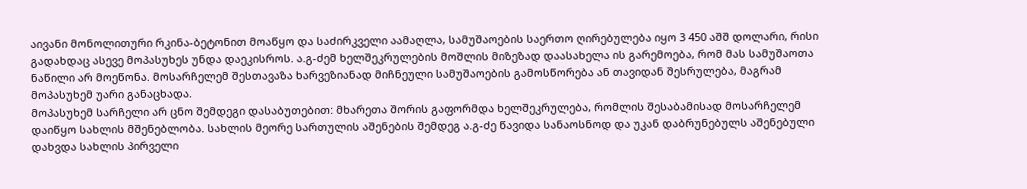აივანი მონოლითური რკინა-ბეტონით მოაწყო და საძირკველი აამაღლა, სამუშაოების საერთო ღირებულება იყო 3 450 აშშ დოლარი, რისი გადახდაც ასევე მოპასუხეს უნდა დაეკისროს. ა.გ-ძემ ხელშეკრულების მოშლის მიზეზად დაასახელა ის გარემოება, რომ მას სამუშაოთა ნაწილი არ მოეწონა. მოსარჩელემ შესთავაზა ხარვეზიანად მიჩნეული სამუშაოების გამოსწორება ან თავიდან შესრულება, მაგრამ მოპასუხემ უარი განაცხადა.
მოპასუხემ სარჩელი არ ცნო შემდეგი დასაბუთებით: მხარეთა შორის გაფორმდა ხელშეკრულება, რომლის შესაბამისად მოსარჩელემ დაიწყო სახლის მშენებლობა. სახლის მეორე სართულის აშენების შემდეგ ა.გ-ძე წავიდა სანაოსნოდ და უკან დაბრუნებულს აშენებული დახვდა სახლის პირველი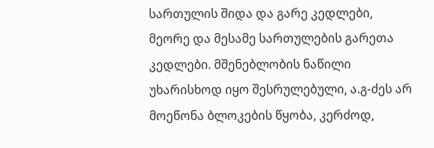სართულის შიდა და გარე კედლები, მეორე და მესამე სართულების გარეთა კედლები. მშენებლობის ნაწილი უხარისხოდ იყო შესრულებული, ა.გ-ძეს არ მოეწონა ბლოკების წყობა, კერძოდ,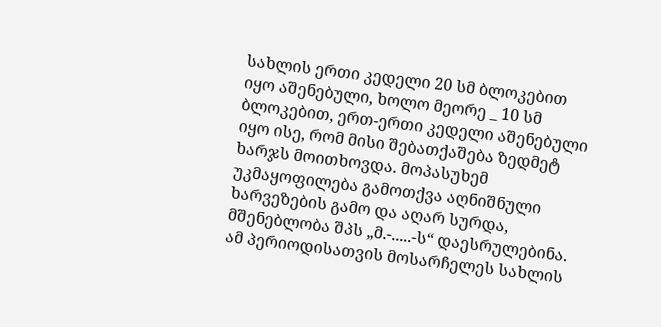სახლის ერთი კედელი 20 სმ ბლოკებით იყო აშენებული, ხოლო მეორე _ 10 სმ ბლოკებით, ერთ-ერთი კედელი აშენებული იყო ისე, რომ მისი შებათქაშება ზედმეტ ხარჯს მოითხოვდა. მოპასუხემ უკმაყოფილება გამოთქვა აღნიშნული ხარვეზების გამო და აღარ სურდა, მშენებლობა შპს „მ.-.....-ს“ დაესრულებინა. ამ პერიოდისათვის მოსარჩელეს სახლის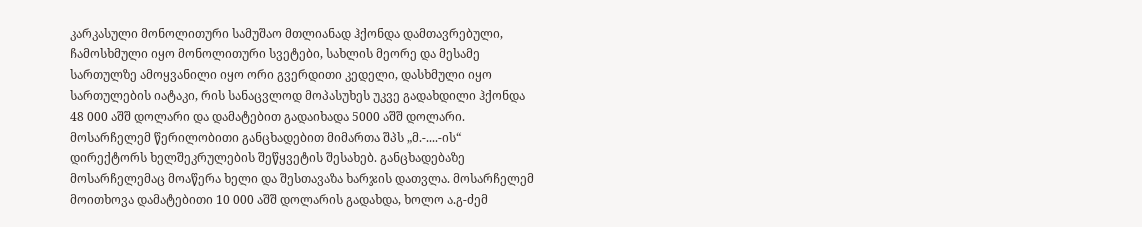კარკასული მონოლითური სამუშაო მთლიანად ჰქონდა დამთავრებული, ჩამოსხმული იყო მონოლითური სვეტები, სახლის მეორე და მესამე სართულზე ამოყვანილი იყო ორი გვერდითი კედელი, დასხმული იყო სართულების იატაკი, რის სანაცვლოდ მოპასუხეს უკვე გადახდილი ჰქონდა 48 000 აშშ დოლარი და დამატებით გადაიხადა 5000 აშშ დოლარი. მოსარჩელემ წერილობითი განცხადებით მიმართა შპს „მ.-....-ის“ დირექტორს ხელშეკრულების შეწყვეტის შესახებ. განცხადებაზე მოსარჩელემაც მოაწერა ხელი და შესთავაზა ხარჯის დათვლა. მოსარჩელემ მოითხოვა დამატებითი 10 000 აშშ დოლარის გადახდა, ხოლო ა.გ-ძემ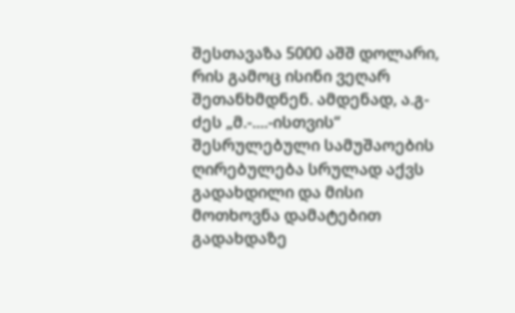შესთავაზა 5000 აშშ დოლარი, რის გამოც ისინი ვეღარ შეთანხმდნენ. ამდენად, ა.გ-ძეს „მ.-....-ისთვის“ შესრულებული სამუშაოების ღირებულება სრულად აქვს გადახდილი და მისი მოთხოვნა დამატებით გადახდაზე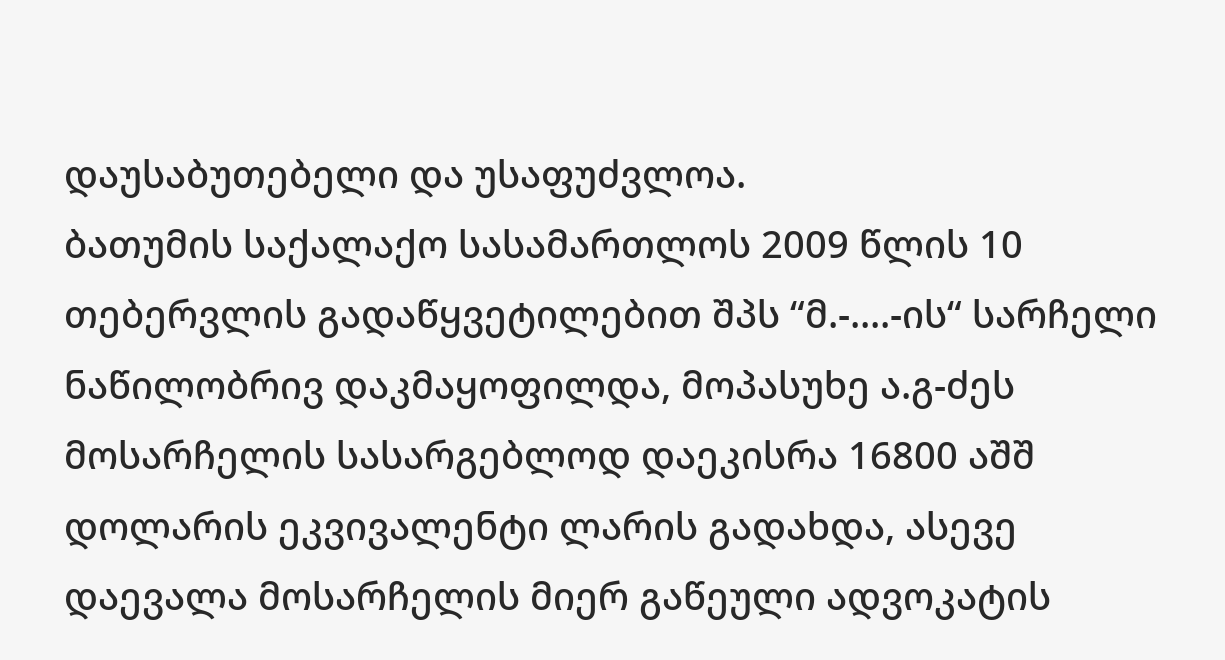დაუსაბუთებელი და უსაფუძვლოა.
ბათუმის საქალაქო სასამართლოს 2009 წლის 10 თებერვლის გადაწყვეტილებით შპს “მ.-....-ის“ სარჩელი ნაწილობრივ დაკმაყოფილდა, მოპასუხე ა.გ-ძეს მოსარჩელის სასარგებლოდ დაეკისრა 16800 აშშ დოლარის ეკვივალენტი ლარის გადახდა, ასევე დაევალა მოსარჩელის მიერ გაწეული ადვოკატის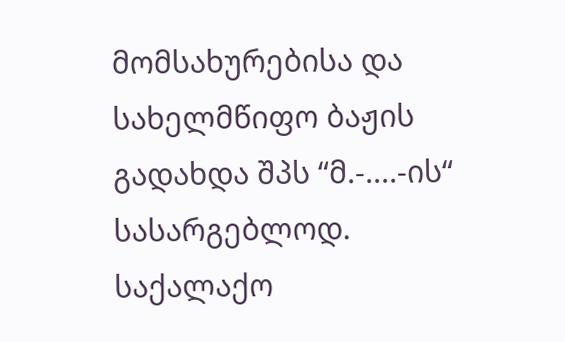მომსახურებისა და სახელმწიფო ბაჟის გადახდა შპს “მ.-....-ის“ სასარგებლოდ.
საქალაქო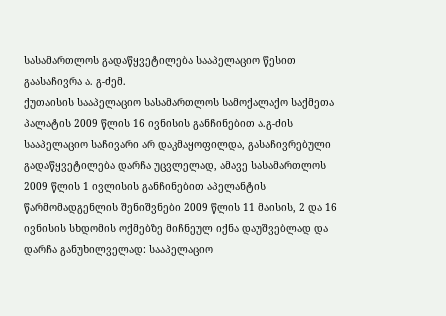სასამართლოს გადაწყვეტილება სააპელაციო წესით გაასაჩივრა ა. გ-ძემ.
ქუთაისის სააპელაციო სასამართლოს სამოქალაქო საქმეთა პალატის 2009 წლის 16 ივნისის განჩინებით ა.გ-ძის სააპელაციო საჩივარი არ დაკმაყოფილდა, გასაჩივრებული გადაწყვეტილება დარჩა უცვლელად, ამავე სასამართლოს 2009 წლის 1 ივლისის განჩინებით აპელანტის წარმომადგენლის შენიშვნები 2009 წლის 11 მაისის, 2 და 16 ივნისის სხდომის ოქმებზე მიჩნეულ იქნა დაუშვებლად და დარჩა განუხილველად: სააპელაციო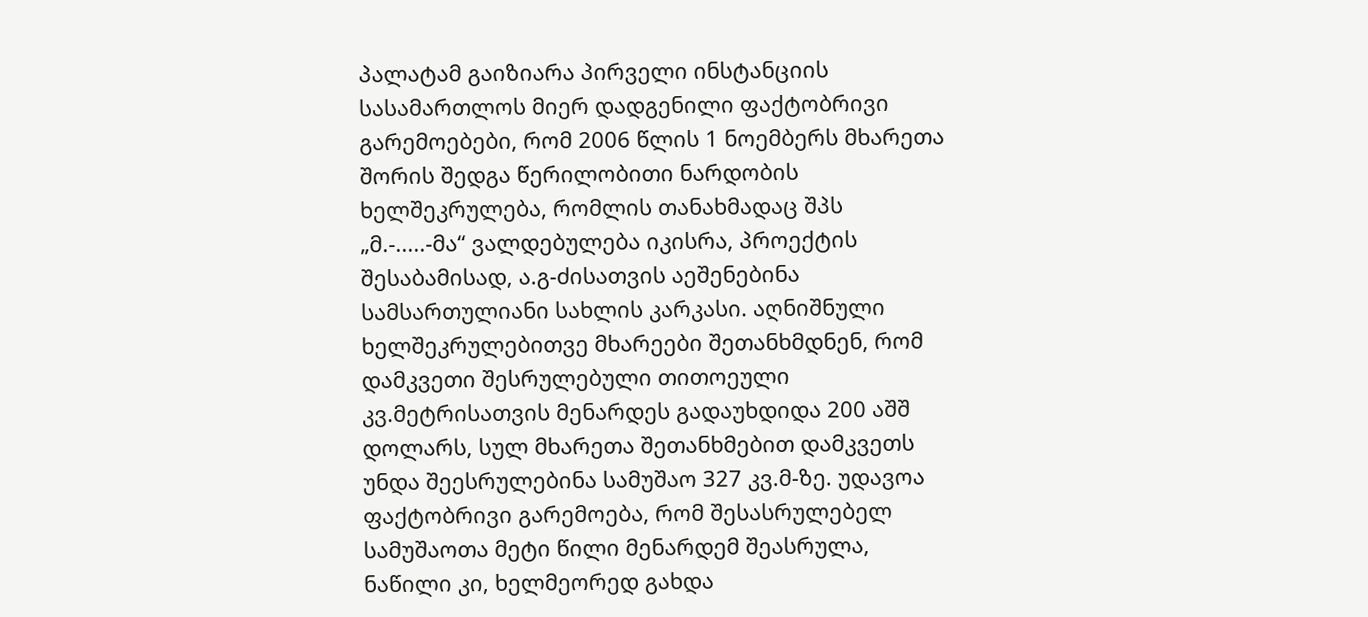პალატამ გაიზიარა პირველი ინსტანციის სასამართლოს მიერ დადგენილი ფაქტობრივი გარემოებები, რომ 2006 წლის 1 ნოემბერს მხარეთა შორის შედგა წერილობითი ნარდობის ხელშეკრულება, რომლის თანახმადაც შპს „მ.-.....-მა“ ვალდებულება იკისრა, პროექტის შესაბამისად, ა.გ-ძისათვის აეშენებინა სამსართულიანი სახლის კარკასი. აღნიშნული ხელშეკრულებითვე მხარეები შეთანხმდნენ, რომ დამკვეთი შესრულებული თითოეული კვ.მეტრისათვის მენარდეს გადაუხდიდა 200 აშშ დოლარს, სულ მხარეთა შეთანხმებით დამკვეთს უნდა შეესრულებინა სამუშაო 327 კვ.მ-ზე. უდავოა ფაქტობრივი გარემოება, რომ შესასრულებელ სამუშაოთა მეტი წილი მენარდემ შეასრულა, ნაწილი კი, ხელმეორედ გახდა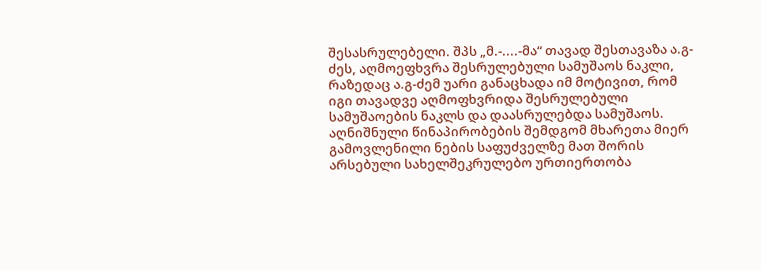შესასრულებელი. შპს „მ.-....-მა“ თავად შესთავაზა ა.გ-ძეს, აღმოეფხვრა შესრულებული სამუშაოს ნაკლი, რაზედაც ა.გ-ძემ უარი განაცხადა იმ მოტივით, რომ იგი თავადვე აღმოფხვრიდა შესრულებული სამუშაოების ნაკლს და დაასრულებდა სამუშაოს. აღნიშნული წინაპირობების შემდგომ მხარეთა მიერ გამოვლენილი ნების საფუძველზე მათ შორის არსებული სახელშეკრულებო ურთიერთობა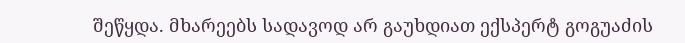შეწყდა. მხარეებს სადავოდ არ გაუხდიათ ექსპერტ გოგუაძის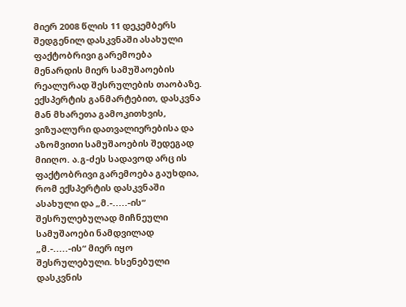მიერ 2008 წლის 11 დეკემბერს შედგენილ დასკვნაში ასახული ფაქტობრივი გარემოება მენარდის მიერ სამუშაოების რეალურად შესრულების თაობაზე. ექსპერტის განმარტებით, დასკვნა მან მხარეთა გამოკითხვის, ვიზუალური დათვალიერებისა და აზომვითი სამუშაოების შედეგად მიიღო. ა.გ-ძეს სადავოდ არც ის ფაქტობრივი გარემოება გაუხდია, რომ ექსპერტის დასკვნაში ასახული და „მ.-.....-ის“ შესრულებულად მიჩნეული სამუშაოები ნამდვილად „მ.-.....-ის“ მიერ იყო შესრულებული. ხსენებული დასკვნის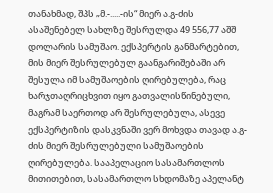თანახმად, შპს „მ.-.....-ის“ მიერ ა.გ-ძის ასაშენებელ სახლზე შესრულდა 49 556,77 აშშ დოლარის სამუშაო. ექსპერტის განმარტებით, მის მიერ შესრულებულ გაანგარიშებაში არ შესულა იმ სამუშაოების ღირებულება, რაც ხარჯთაღრიცხვით იყო გათვალისწინებული, მაგრამ საერთოდ არ შესრულებულა, ასევე ექსპერტიზის დასკვნაში ვერ მოხვდა თავად ა.გ-ძის მიერ შესრულებული სამუშაოების ღირებულება. სააპელაციო სასამართლოს მითითებით, სასამართლო სხდომაზე აპელანტ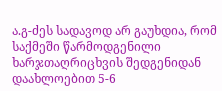ა.გ-ძეს სადავოდ არ გაუხდია, რომ საქმეში წარმოდგენილი ხარჯთაღრიცხვის შედგენიდან დაახლოებით 5-6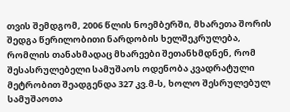თვის შემდგომ, 2006 წლის ნოემბერში, მხარეთა შორის შედგა წერილობითი ნარდობის ხელშეკრულება, რომლის თანახმადაც მხარეები შეთანხმდნენ, რომ შესასრულებელი სამუშაოს ოდენობა კვადრატული მეტრობით შეადგენდა 327 კვ.მ-ს, ხოლო შესრულებულ სამუშაოთა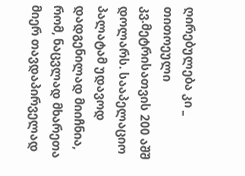ღირებულება კი _ თითოეული კვ.მეტრისათვის 200 აშშ დოლარს. სააპელაციო პალატამ უდავოდ დადგენილად მიიჩნია, რომ, ნაცვლად მხარეთა მიერ თავდაპირველად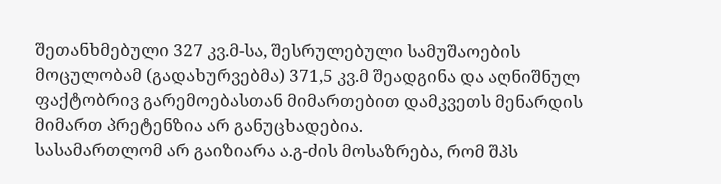შეთანხმებული 327 კვ.მ-სა, შესრულებული სამუშაოების მოცულობამ (გადახურვებმა) 371,5 კვ.მ შეადგინა და აღნიშნულ ფაქტობრივ გარემოებასთან მიმართებით დამკვეთს მენარდის მიმართ პრეტენზია არ განუცხადებია.
სასამართლომ არ გაიზიარა ა.გ-ძის მოსაზრება, რომ შპს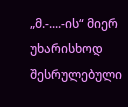„მ.-....-ის“ მიერ უხარისხოდ შესრულებული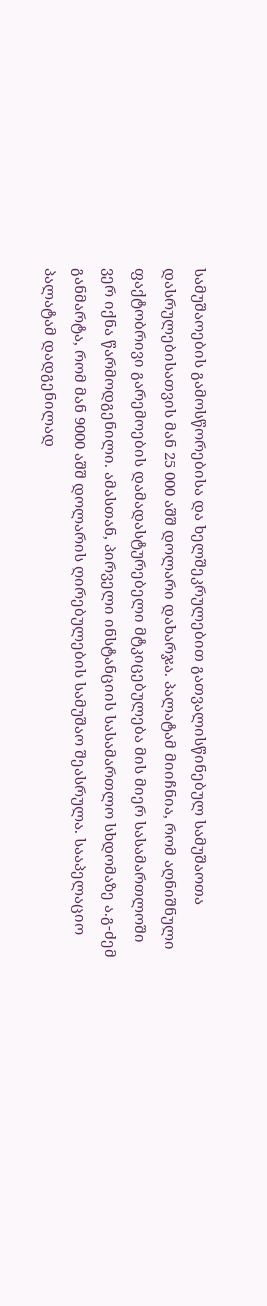სამუშაოების გამოსწორებისა და ხელშეკრულებით გათვალისწინებულ სამუშაოთა დასრულებისათვის მან 25 000 აშშ დოლარი დახარჯა. პალატამ მიიჩნია, რომ აღნიშნული ფაქტობრივი გარემოების დამადასტურებელი მტკიცებულება მის მიერ სასამართლოში ვერ იქნა წარმოდგენილი. ამასთან, პირველი ინსტანციის სასამართლო სხდომაზე ა.გ-ძემ განმარტა, რომ მან 9000 აშშ დოლარის ღირებულების სამუშაო შეასრულა. სააპელაციო პალატამ დადგენილად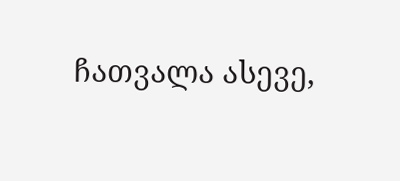ჩათვალა ასევე,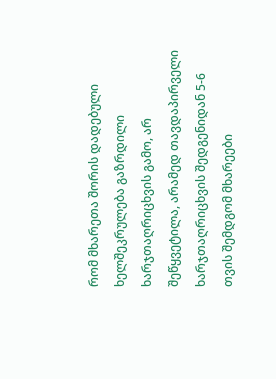რომ მხარეთა შორის დადებული ხელშეკრულება გაზრდილი ხარჯთაღრიცხვის გამო, არ შეწყვეტილა, არამედ თავდაპირველი ხარჯთაღრიცხვის შედგენიდან 5-6 თვის შემდგომ მხარეები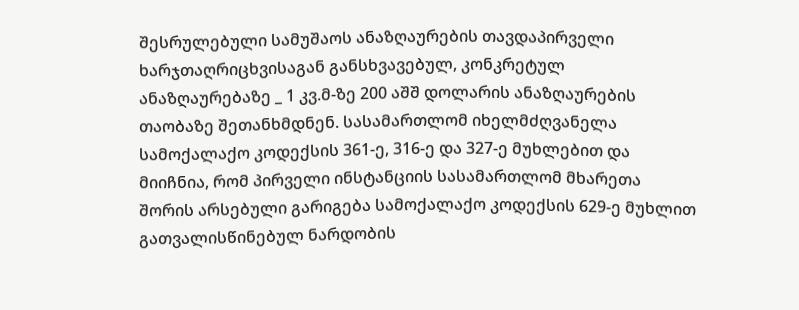შესრულებული სამუშაოს ანაზღაურების თავდაპირველი ხარჯთაღრიცხვისაგან განსხვავებულ, კონკრეტულ ანაზღაურებაზე _ 1 კვ.მ-ზე 200 აშშ დოლარის ანაზღაურების თაობაზე შეთანხმდნენ. სასამართლომ იხელმძღვანელა სამოქალაქო კოდექსის 361-ე, 316-ე და 327-ე მუხლებით და მიიჩნია, რომ პირველი ინსტანციის სასამართლომ მხარეთა შორის არსებული გარიგება სამოქალაქო კოდექსის 629-ე მუხლით გათვალისწინებულ ნარდობის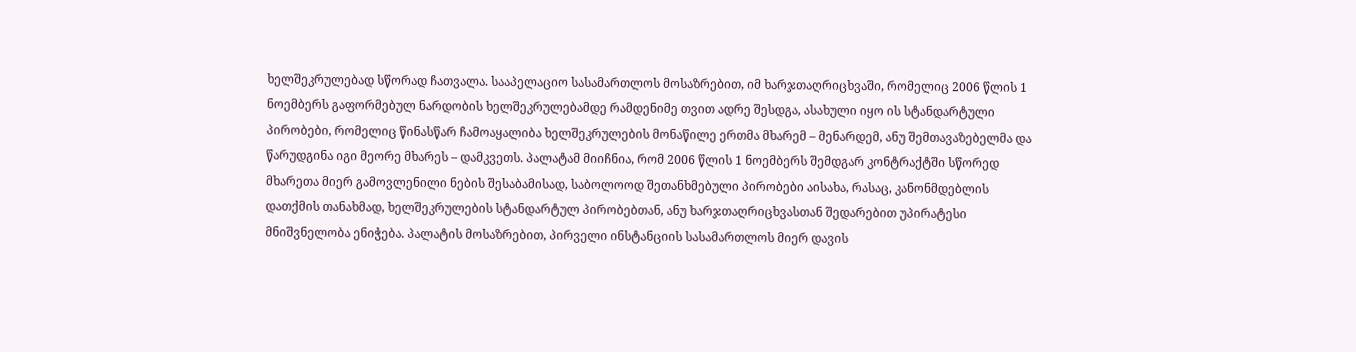ხელშეკრულებად სწორად ჩათვალა. სააპელაციო სასამართლოს მოსაზრებით, იმ ხარჯთაღრიცხვაში, რომელიც 2006 წლის 1 ნოემბერს გაფორმებულ ნარდობის ხელშეკრულებამდე რამდენიმე თვით ადრე შესდგა, ასახული იყო ის სტანდარტული პირობები, რომელიც წინასწარ ჩამოაყალიბა ხელშეკრულების მონაწილე ერთმა მხარემ – მენარდემ, ანუ შემთავაზებელმა და წარუდგინა იგი მეორე მხარეს – დამკვეთს. პალატამ მიიჩნია, რომ 2006 წლის 1 ნოემბერს შემდგარ კონტრაქტში სწორედ მხარეთა მიერ გამოვლენილი ნების შესაბამისად, საბოლოოდ შეთანხმებული პირობები აისახა, რასაც, კანონმდებლის დათქმის თანახმად, ხელშეკრულების სტანდარტულ პირობებთან, ანუ ხარჯთაღრიცხვასთან შედარებით უპირატესი მნიშვნელობა ენიჭება. პალატის მოსაზრებით, პირველი ინსტანციის სასამართლოს მიერ დავის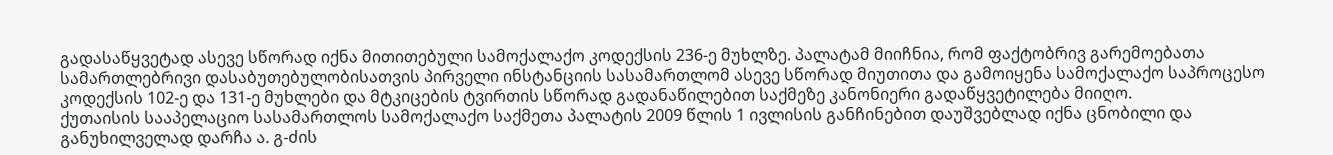გადასაწყვეტად ასევე სწორად იქნა მითითებული სამოქალაქო კოდექსის 236-ე მუხლზე. პალატამ მიიჩნია, რომ ფაქტობრივ გარემოებათა სამართლებრივი დასაბუთებულობისათვის პირველი ინსტანციის სასამართლომ ასევე სწორად მიუთითა და გამოიყენა სამოქალაქო საპროცესო კოდექსის 102-ე და 131-ე მუხლები და მტკიცების ტვირთის სწორად გადანაწილებით საქმეზე კანონიერი გადაწყვეტილება მიიღო.
ქუთაისის სააპელაციო სასამართლოს სამოქალაქო საქმეთა პალატის 2009 წლის 1 ივლისის განჩინებით დაუშვებლად იქნა ცნობილი და განუხილველად დარჩა ა. გ-ძის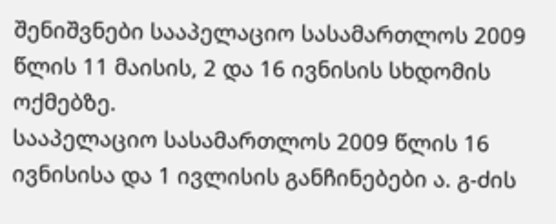შენიშვნები სააპელაციო სასამართლოს 2009 წლის 11 მაისის, 2 და 16 ივნისის სხდომის ოქმებზე.
სააპელაციო სასამართლოს 2009 წლის 16 ივნისისა და 1 ივლისის განჩინებები ა. გ-ძის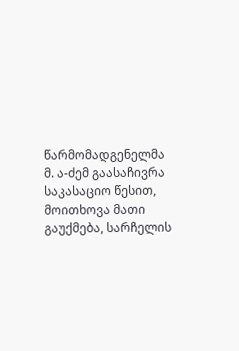წარმომადგენელმა მ. ა-ძემ გაასაჩივრა საკასაციო წესით, მოითხოვა მათი გაუქმება, სარჩელის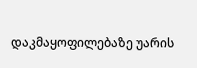დაკმაყოფილებაზე უარის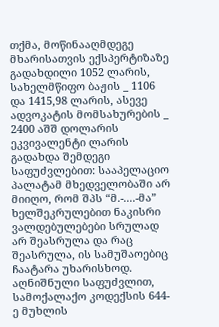თქმა, მოწინააღმდეგე მხარისათვის ექსპერტიზაზე გადახდილი 1052 ლარის, სახელმწიფო ბაჟის _ 1106 და 1415,98 ლარის, ასევე ადვოკატის მომსახურების _ 2400 აშშ დოლარის ეკვივალენტი ლარის გადახდა შემდეგი საფუძვლებით: სააპელაციო პალატამ მხედველობაში არ მიიღო, რომ შპს “მ.-....-მა” ხელშეკრულებით ნაკისრი ვალდებულებები სრულად არ შეასრულა და რაც შეასრულა, ის სამუშაოებიც ჩაატარა უხარისხოდ. აღნიშნული საფუძვლით, სამოქალაქო კოდექსის 644-ე მუხლის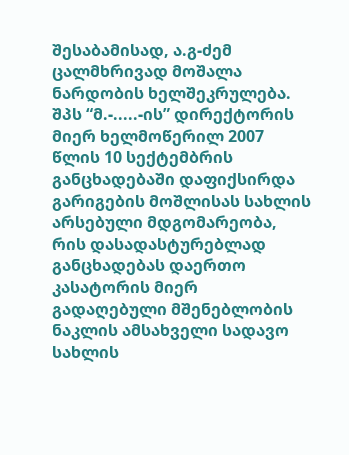შესაბამისად, ა.გ-ძემ ცალმხრივად მოშალა ნარდობის ხელშეკრულება. შპს “მ.-.....-ის” დირექტორის მიერ ხელმოწერილ 2007 წლის 10 სექტემბრის განცხადებაში დაფიქსირდა გარიგების მოშლისას სახლის არსებული მდგომარეობა, რის დასადასტურებლად განცხადებას დაერთო კასატორის მიერ გადაღებული მშენებლობის ნაკლის ამსახველი სადავო სახლის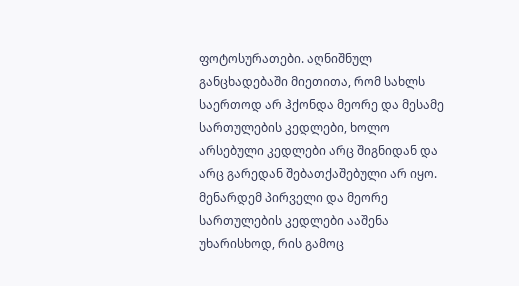ფოტოსურათები. აღნიშნულ განცხადებაში მიეთითა, რომ სახლს საერთოდ არ ჰქონდა მეორე და მესამე სართულების კედლები, ხოლო არსებული კედლები არც შიგნიდან და არც გარედან შებათქაშებული არ იყო. მენარდემ პირველი და მეორე სართულების კედლები ააშენა უხარისხოდ, რის გამოც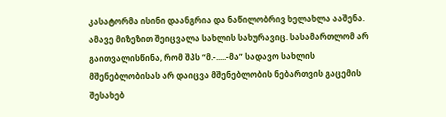კასატორმა ისინი დაანგრია და ნაწილობრივ ხელახლა ააშენა. ამავე მიზეზით შეიცვალა სახლის სახურავიც. სასამართლომ არ გაითვალისწინა, რომ შპს “მ.-.....-მა” სადავო სახლის მშენებლობისას არ დაიცვა მშენებლობის ნებართვის გაცემის შესახებ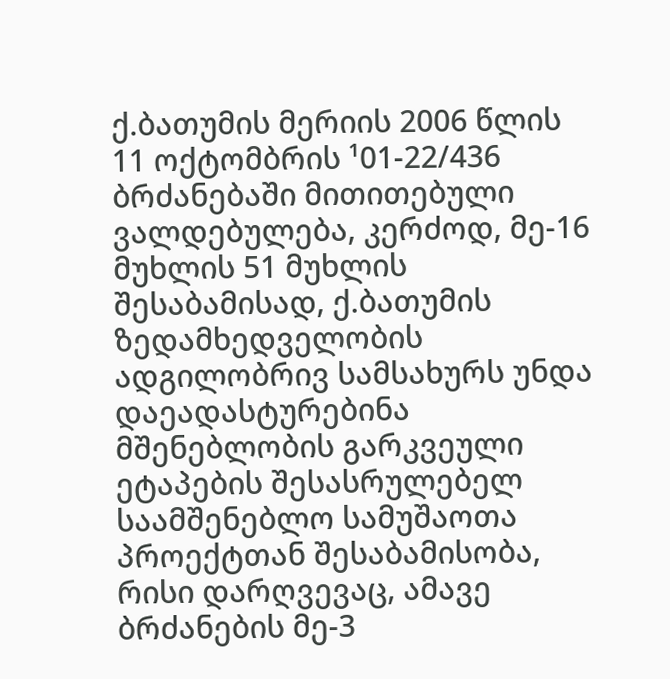ქ.ბათუმის მერიის 2006 წლის 11 ოქტომბრის ¹01-22/436 ბრძანებაში მითითებული ვალდებულება, კერძოდ, მე-16 მუხლის 51 მუხლის შესაბამისად, ქ.ბათუმის ზედამხედველობის ადგილობრივ სამსახურს უნდა დაეადასტურებინა მშენებლობის გარკვეული ეტაპების შესასრულებელ საამშენებლო სამუშაოთა პროექტთან შესაბამისობა, რისი დარღვევაც, ამავე ბრძანების მე-3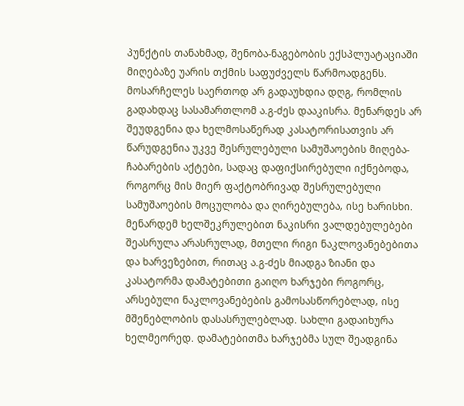პუნქტის თანახმად, შენობა-ნაგებობის ექსპლუატაციაში მიღებაზე უარის თქმის საფუძველს წარმოადგენს. მოსარჩელეს საერთოდ არ გადაუხდია დღგ, რომლის გადახდაც სასამართლომ ა.გ-ძეს დააკისრა. მენარდეს არ შეუდგენია და ხელმოსაწერად კასატორისათვის არ წარუდგენია უკვე შესრულებული სამუშაოების მიღება-ჩაბარების აქტები, სადაც დაფიქსირებული იქნებოდა, როგორც მის მიერ ფაქტობრივად შესრულებული სამუშაოების მოცულობა და ღირებულება, ისე ხარისხი. მენარდემ ხელშეკრულებით ნაკისრი ვალდებულებები შეასრულა არასრულად, მთელი რიგი ნაკლოვანებებითა და ხარვეზებით, რითაც ა.გ-ძეს მიადგა ზიანი და კასატორმა დამატებითი გაიღო ხარჯები როგორც, არსებული ნაკლოვანებების გამოსასწორებლად, ისე მშენებლობის დასასრულებლად. სახლი გადაიხურა ხელმეორედ. დამატებითმა ხარჯებმა სულ შეადგინა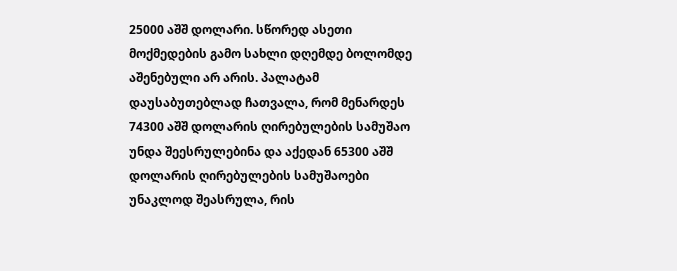25000 აშშ დოლარი. სწორედ ასეთი მოქმედების გამო სახლი დღემდე ბოლომდე აშენებული არ არის. პალატამ დაუსაბუთებლად ჩათვალა, რომ მენარდეს 74300 აშშ დოლარის ღირებულების სამუშაო უნდა შეესრულებინა და აქედან 65300 აშშ დოლარის ღირებულების სამუშაოები უნაკლოდ შეასრულა, რის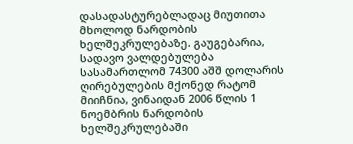დასადასტურებლადაც მიუთითა მხოლოდ ნარდობის ხელშეკრულებაზე. გაუგებარია, სადავო ვალდებულება სასამართლომ 74300 აშშ დოლარის ღირებულების მქონედ რატომ მიიჩნია, ვინაიდან 2006 წლის 1 ნოემბრის ნარდობის ხელშეკრულებაში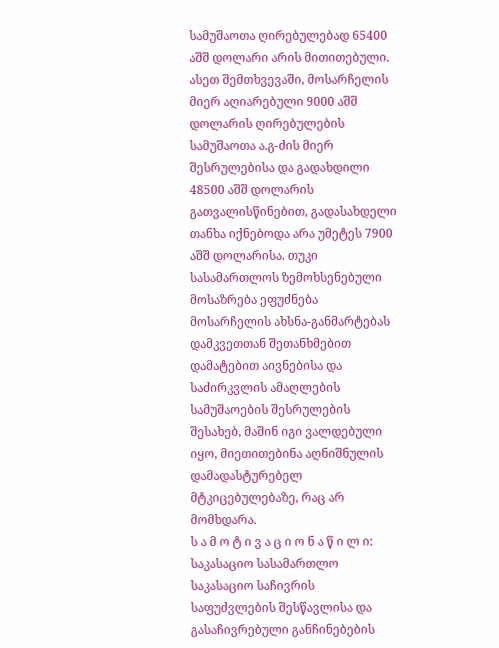სამუშაოთა ღირებულებად 65400 აშშ დოლარი არის მითითებული. ასეთ შემთხვევაში, მოსარჩელის მიერ აღიარებული 9000 აშშ დოლარის ღირებულების სამუშაოთა ა.გ-ძის მიერ შესრულებისა და გადახდილი 48500 აშშ დოლარის გათვალისწინებით, გადასახდელი თანხა იქნებოდა არა უმეტეს 7900 აშშ დოლარისა. თუკი სასამართლოს ზემოხსენებული მოსაზრება ეფუძნება მოსარჩელის ახსნა-განმარტებას დამკვეთთან შეთანხმებით დამატებით აივნებისა და საძირკვლის ამაღლების სამუშაოების შესრულების შესახებ, მაშინ იგი ვალდებული იყო, მიეთითებინა აღნიშნულის დამადასტურებელ მტკიცებულებაზე, რაც არ მომხდარა.
ს ა მ ო ტ ი ვ ა ც ი ო ნ ა წ ი ლ ი:
საკასაციო სასამართლო საკასაციო საჩივრის საფუძვლების შესწავლისა და გასაჩივრებული განჩინებების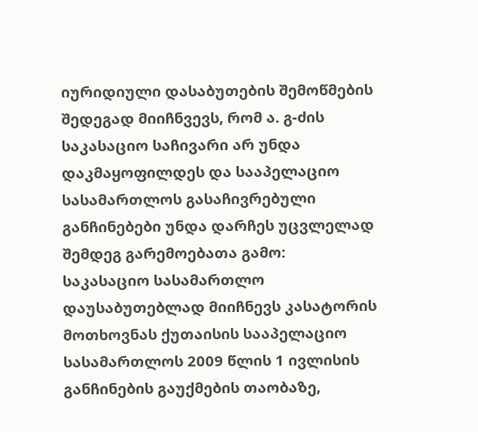იურიდიული დასაბუთების შემოწმების შედეგად მიიჩნვევს, რომ ა. გ-ძის საკასაციო საჩივარი არ უნდა დაკმაყოფილდეს და სააპელაციო სასამართლოს გასაჩივრებული განჩინებები უნდა დარჩეს უცვლელად შემდეგ გარემოებათა გამო:
საკასაციო სასამართლო დაუსაბუთებლად მიიჩნევს კასატორის მოთხოვნას ქუთაისის სააპელაციო სასამართლოს 2009 წლის 1 ივლისის განჩინების გაუქმების თაობაზე,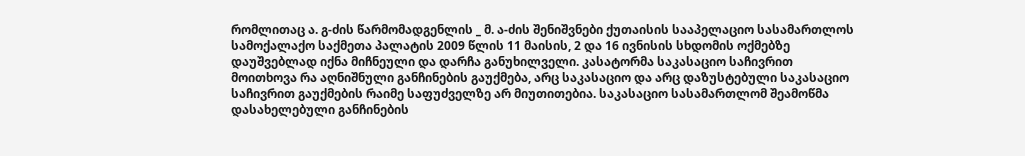რომლითაც ა. გ-ძის წარმომადგენლის _ მ. ა-ძის შენიშვნები ქუთაისის სააპელაციო სასამართლოს სამოქალაქო საქმეთა პალატის 2009 წლის 11 მაისის, 2 და 16 ივნისის სხდომის ოქმებზე დაუშვებლად იქნა მიჩნეული და დარჩა განუხილველი. კასატორმა საკასაციო საჩივრით მოითხოვა რა აღნიშნული განჩინების გაუქმება, არც საკასაციო და არც დაზუსტებული საკასაციო საჩივრით გაუქმების რაიმე საფუძველზე არ მიუთითებია. საკასაციო სასამართლომ შეამოწმა დასახელებული განჩინების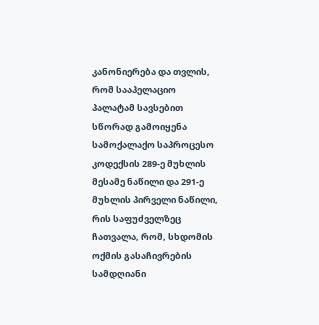კანონიერება და თვლის, რომ სააპელაციო პალატამ სავსებით სწორად გამოიყენა სამოქალაქო საპროცესო კოდექსის 289-ე მუხლის მესამე ნაწილი და 291-ე მუხლის პირველი ნაწილი, რის საფუძველზეც ჩათვალა, რომ, სხდომის ოქმის გასაჩივრების სამდღიანი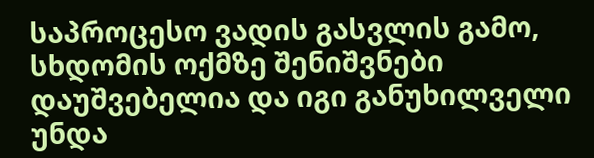საპროცესო ვადის გასვლის გამო, სხდომის ოქმზე შენიშვნები დაუშვებელია და იგი განუხილველი უნდა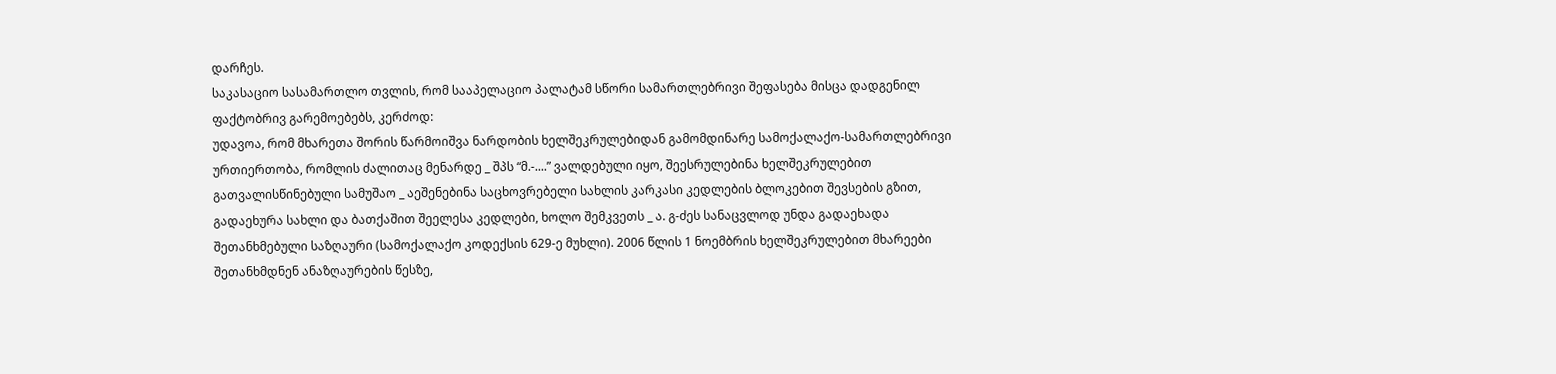დარჩეს.
საკასაციო სასამართლო თვლის, რომ სააპელაციო პალატამ სწორი სამართლებრივი შეფასება მისცა დადგენილ ფაქტობრივ გარემოებებს, კერძოდ:
უდავოა, რომ მხარეთა შორის წარმოიშვა ნარდობის ხელშეკრულებიდან გამომდინარე სამოქალაქო-სამართლებრივი ურთიერთობა, რომლის ძალითაც მენარდე _ შპს “მ.-....” ვალდებული იყო, შეესრულებინა ხელშეკრულებით გათვალისწინებული სამუშაო _ აეშენებინა საცხოვრებელი სახლის კარკასი კედლების ბლოკებით შევსების გზით, გადაეხურა სახლი და ბათქაშით შეელესა კედლები, ხოლო შემკვეთს _ ა. გ-ძეს სანაცვლოდ უნდა გადაეხადა შეთანხმებული საზღაური (სამოქალაქო კოდექსის 629-ე მუხლი). 2006 წლის 1 ნოემბრის ხელშეკრულებით მხარეები შეთანხმდნენ ანაზღაურების წესზე,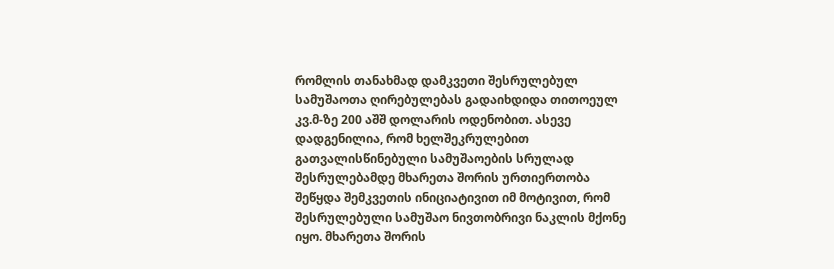რომლის თანახმად დამკვეთი შესრულებულ სამუშაოთა ღირებულებას გადაიხდიდა თითოეულ კვ.მ-ზე 200 აშშ დოლარის ოდენობით. ასევე დადგენილია, რომ ხელშეკრულებით გათვალისწინებული სამუშაოების სრულად შესრულებამდე მხარეთა შორის ურთიერთობა შეწყდა შემკვეთის ინიციატივით იმ მოტივით, რომ შესრულებული სამუშაო ნივთობრივი ნაკლის მქონე იყო. მხარეთა შორის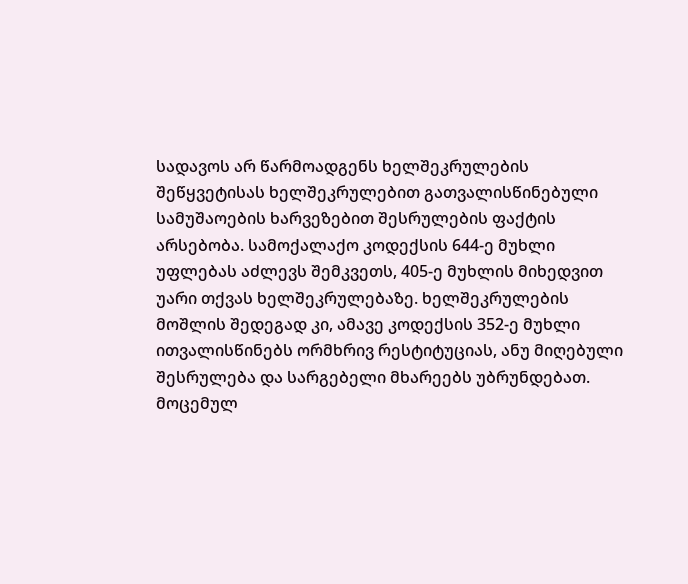სადავოს არ წარმოადგენს ხელშეკრულების შეწყვეტისას ხელშეკრულებით გათვალისწინებული სამუშაოების ხარვეზებით შესრულების ფაქტის არსებობა. სამოქალაქო კოდექსის 644-ე მუხლი უფლებას აძლევს შემკვეთს, 405-ე მუხლის მიხედვით უარი თქვას ხელშეკრულებაზე. ხელშეკრულების მოშლის შედეგად კი, ამავე კოდექსის 352-ე მუხლი ითვალისწინებს ორმხრივ რესტიტუციას, ანუ მიღებული შესრულება და სარგებელი მხარეებს უბრუნდებათ.
მოცემულ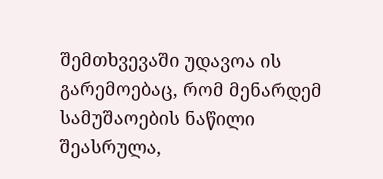შემთხვევაში უდავოა ის გარემოებაც, რომ მენარდემ სამუშაოების ნაწილი შეასრულა,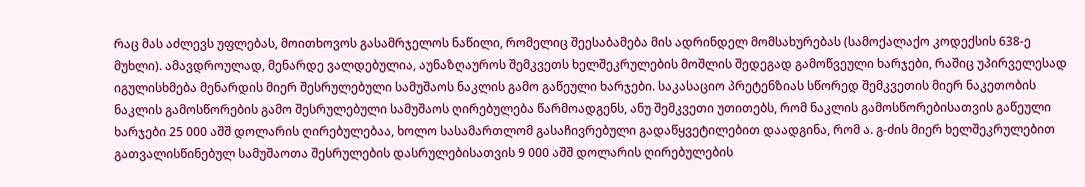რაც მას აძლევს უფლებას, მოითხოვოს გასამრჯელოს ნაწილი, რომელიც შეესაბამება მის ადრინდელ მომსახურებას (სამოქალაქო კოდექსის 638-ე მუხლი). ამავდროულად, მენარდე ვალდებულია, აუნაზღაუროს შემკვეთს ხელშეკრულების მოშლის შედეგად გამოწვეული ხარჯები, რაშიც უპირველესად იგულისხმება მენარდის მიერ შესრულებული სამუშაოს ნაკლის გამო გაწეული ხარჯები. საკასაციო პრეტენზიას სწორედ შემკვეთის მიერ ნაკეთობის ნაკლის გამოსწორების გამო შესრულებული სამუშაოს ღირებულება წარმოადგენს, ანუ შემკვეთი უთითებს, რომ ნაკლის გამოსწორებისათვის გაწეული ხარჯები 25 000 აშშ დოლარის ღირებულებაა, ხოლო სასამართლომ გასაჩივრებული გადაწყვეტილებით დაადგინა, რომ ა. გ-ძის მიერ ხელშეკრულებით გათვალისწინებულ სამუშაოთა შესრულების დასრულებისათვის 9 000 აშშ დოლარის ღირებულების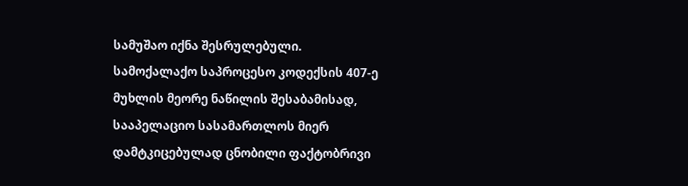სამუშაო იქნა შესრულებული.
სამოქალაქო საპროცესო კოდექსის 407-ე მუხლის მეორე ნაწილის შესაბამისად, სააპელაციო სასამართლოს მიერ დამტკიცებულად ცნობილი ფაქტობრივი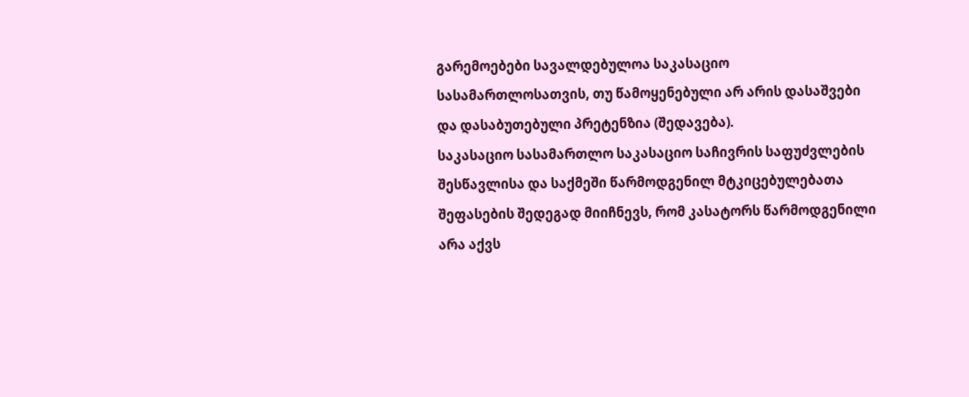გარემოებები სავალდებულოა საკასაციო სასამართლოსათვის, თუ წამოყენებული არ არის დასაშვები და დასაბუთებული პრეტენზია (შედავება).
საკასაციო სასამართლო საკასაციო საჩივრის საფუძვლების შესწავლისა და საქმეში წარმოდგენილ მტკიცებულებათა შეფასების შედეგად მიიჩნევს, რომ კასატორს წარმოდგენილი არა აქვს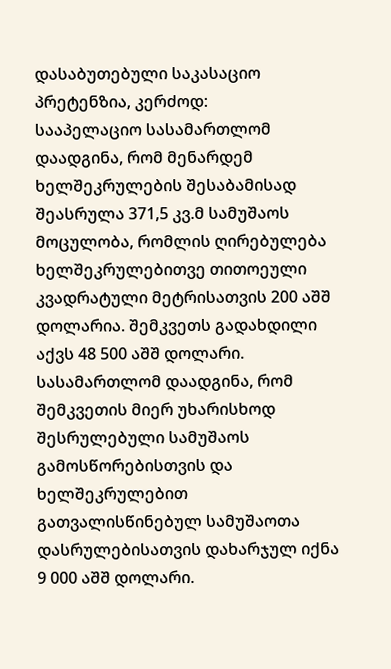დასაბუთებული საკასაციო პრეტენზია, კერძოდ:
სააპელაციო სასამართლომ დაადგინა, რომ მენარდემ ხელშეკრულების შესაბამისად შეასრულა 371,5 კვ.მ სამუშაოს მოცულობა, რომლის ღირებულება ხელშეკრულებითვე თითოეული კვადრატული მეტრისათვის 200 აშშ დოლარია. შემკვეთს გადახდილი აქვს 48 500 აშშ დოლარი. სასამართლომ დაადგინა, რომ შემკვეთის მიერ უხარისხოდ შესრულებული სამუშაოს გამოსწორებისთვის და ხელშეკრულებით გათვალისწინებულ სამუშაოთა დასრულებისათვის დახარჯულ იქნა 9 000 აშშ დოლარი.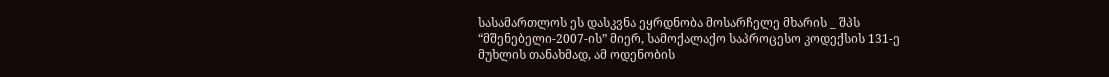სასამართლოს ეს დასკვნა ეყრდნობა მოსარჩელე მხარის _ შპს “მშენებელი-2007-ის” მიერ, სამოქალაქო საპროცესო კოდექსის 131-ე მუხლის თანახმად, ამ ოდენობის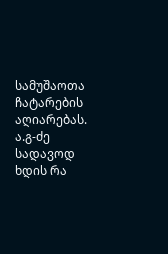სამუშაოთა ჩატარების აღიარებას. ა.გ-ძე სადავოდ ხდის რა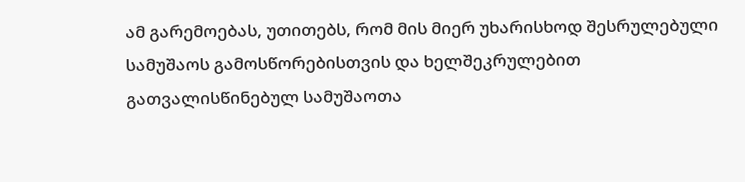ამ გარემოებას, უთითებს, რომ მის მიერ უხარისხოდ შესრულებული სამუშაოს გამოსწორებისთვის და ხელშეკრულებით გათვალისწინებულ სამუშაოთა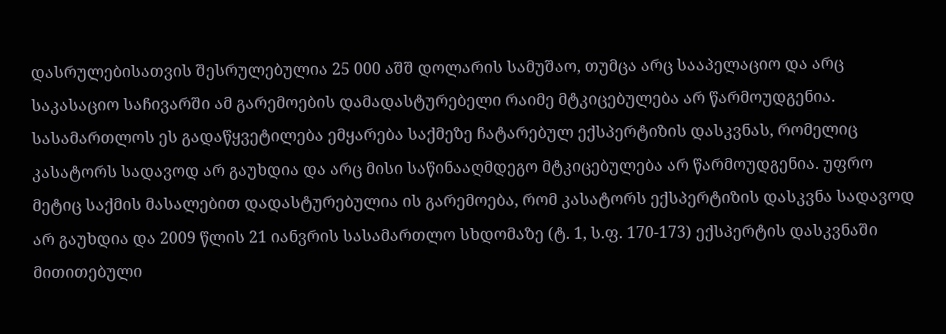დასრულებისათვის შესრულებულია 25 000 აშშ დოლარის სამუშაო, თუმცა არც სააპელაციო და არც საკასაციო საჩივარში ამ გარემოების დამადასტურებელი რაიმე მტკიცებულება არ წარმოუდგენია.
სასამართლოს ეს გადაწყვეტილება ემყარება საქმეზე ჩატარებულ ექსპერტიზის დასკვნას, რომელიც კასატორს სადავოდ არ გაუხდია და არც მისი საწინააღმდეგო მტკიცებულება არ წარმოუდგენია. უფრო მეტიც საქმის მასალებით დადასტურებულია ის გარემოება, რომ კასატორს ექსპერტიზის დასკვნა სადავოდ არ გაუხდია და 2009 წლის 21 იანვრის სასამართლო სხდომაზე (ტ. 1, ს.ფ. 170-173) ექსპერტის დასკვნაში მითითებული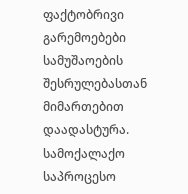ფაქტობრივი გარემოებები სამუშაოების შესრულებასთან მიმართებით დაადასტურა.
სამოქალაქო საპროცესო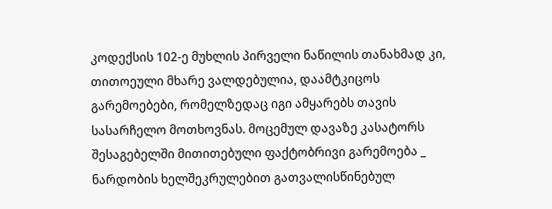კოდექსის 102-ე მუხლის პირველი ნაწილის თანახმად კი, თითოეული მხარე ვალდებულია, დაამტკიცოს გარემოებები, რომელზედაც იგი ამყარებს თავის სასარჩელო მოთხოვნას. მოცემულ დავაზე კასატორს შესაგებელში მითითებული ფაქტობრივი გარემოება _ ნარდობის ხელშეკრულებით გათვალისწინებულ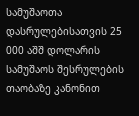სამუშაოთა დასრულებისათვის 25 000 აშშ დოლარის სამუშაოს შესრულების თაობაზე კანონით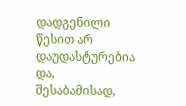დადგენილი წესით არ დაუდასტურებია და, შესაბამისად,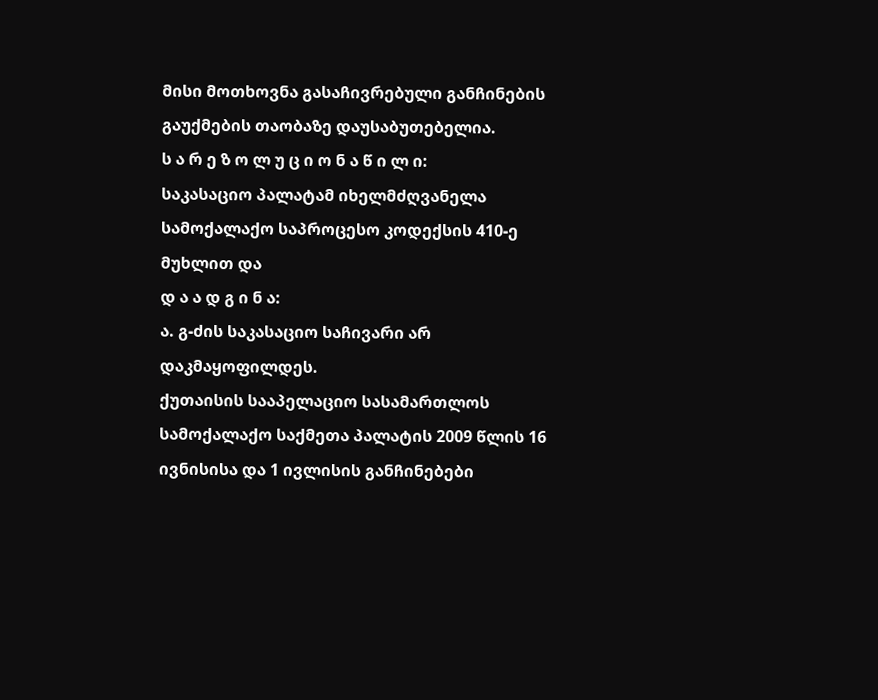მისი მოთხოვნა გასაჩივრებული განჩინების გაუქმების თაობაზე დაუსაბუთებელია.
ს ა რ ე ზ ო ლ უ ც ი ო ნ ა წ ი ლ ი:
საკასაციო პალატამ იხელმძღვანელა სამოქალაქო საპროცესო კოდექსის 410-ე მუხლით და
დ ა ა დ გ ი ნ ა:
ა. გ-ძის საკასაციო საჩივარი არ დაკმაყოფილდეს.
ქუთაისის სააპელაციო სასამართლოს სამოქალაქო საქმეთა პალატის 2009 წლის 16 ივნისისა და 1 ივლისის განჩინებები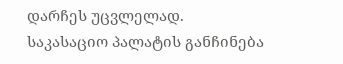დარჩეს უცვლელად.
საკასაციო პალატის განჩინება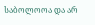საბოლოოა და არ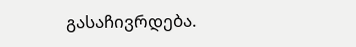გასაჩივრდება.